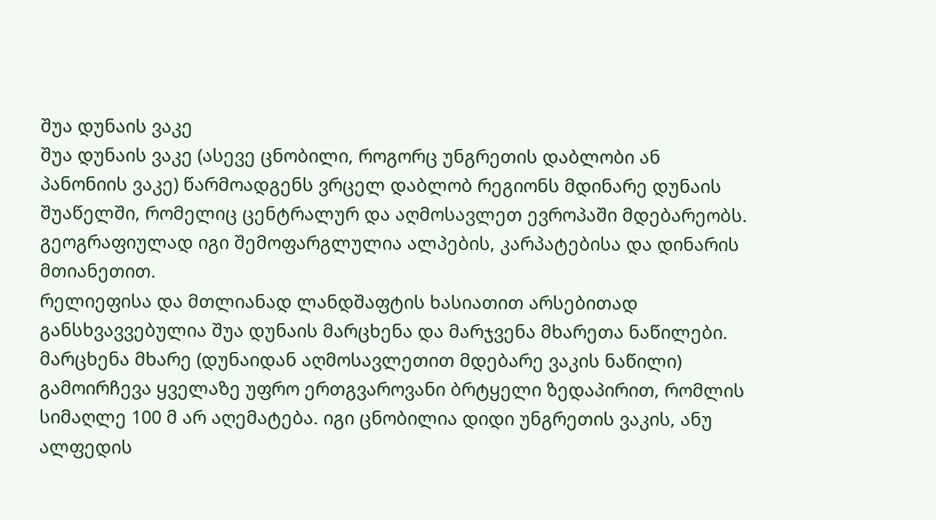შუა დუნაის ვაკე
შუა დუნაის ვაკე (ასევე ცნობილი, როგორც უნგრეთის დაბლობი ან პანონიის ვაკე) წარმოადგენს ვრცელ დაბლობ რეგიონს მდინარე დუნაის შუაწელში, რომელიც ცენტრალურ და აღმოსავლეთ ევროპაში მდებარეობს. გეოგრაფიულად იგი შემოფარგლულია ალპების, კარპატებისა და დინარის მთიანეთით.
რელიეფისა და მთლიანად ლანდშაფტის ხასიათით არსებითად განსხვავვებულია შუა დუნაის მარცხენა და მარჯვენა მხარეთა ნაწილები. მარცხენა მხარე (დუნაიდან აღმოსავლეთით მდებარე ვაკის ნაწილი) გამოირჩევა ყველაზე უფრო ერთგვაროვანი ბრტყელი ზედაპირით, რომლის სიმაღლე 100 მ არ აღემატება. იგი ცნობილია დიდი უნგრეთის ვაკის, ანუ ალფედის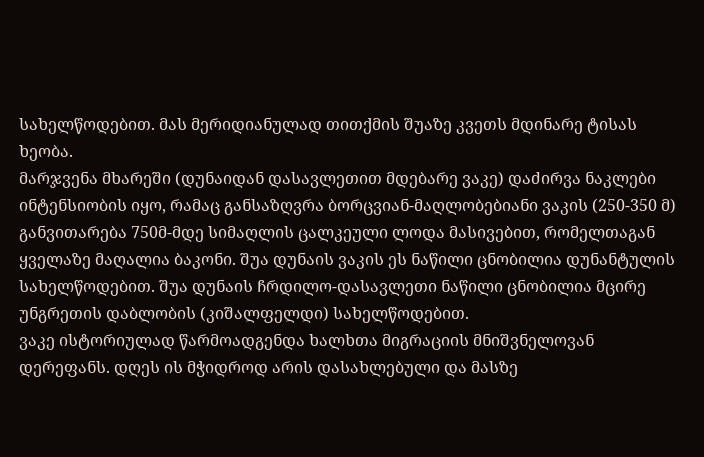სახელწოდებით. მას მერიდიანულად თითქმის შუაზე კვეთს მდინარე ტისას ხეობა.
მარჯვენა მხარეში (დუნაიდან დასავლეთით მდებარე ვაკე) დაძირვა ნაკლები ინტენსიობის იყო, რამაც განსაზღვრა ბორცვიან-მაღლობებიანი ვაკის (250-350 მ) განვითარება 750მ-მდე სიმაღლის ცალკეული ლოდა მასივებით, რომელთაგან ყველაზე მაღალია ბაკონი. შუა დუნაის ვაკის ეს ნაწილი ცნობილია დუნანტულის სახელწოდებით. შუა დუნაის ჩრდილო-დასავლეთი ნაწილი ცნობილია მცირე უნგრეთის დაბლობის (კიშალფელდი) სახელწოდებით.
ვაკე ისტორიულად წარმოადგენდა ხალხთა მიგრაციის მნიშვნელოვან დერეფანს. დღეს ის მჭიდროდ არის დასახლებული და მასზე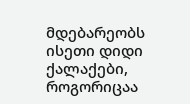მდებარეობს ისეთი დიდი ქალაქები, როგორიცაა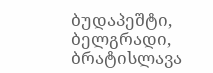ბუდაპეშტი, ბელგრადი, ბრატისლავა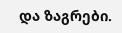და ზაგრები.